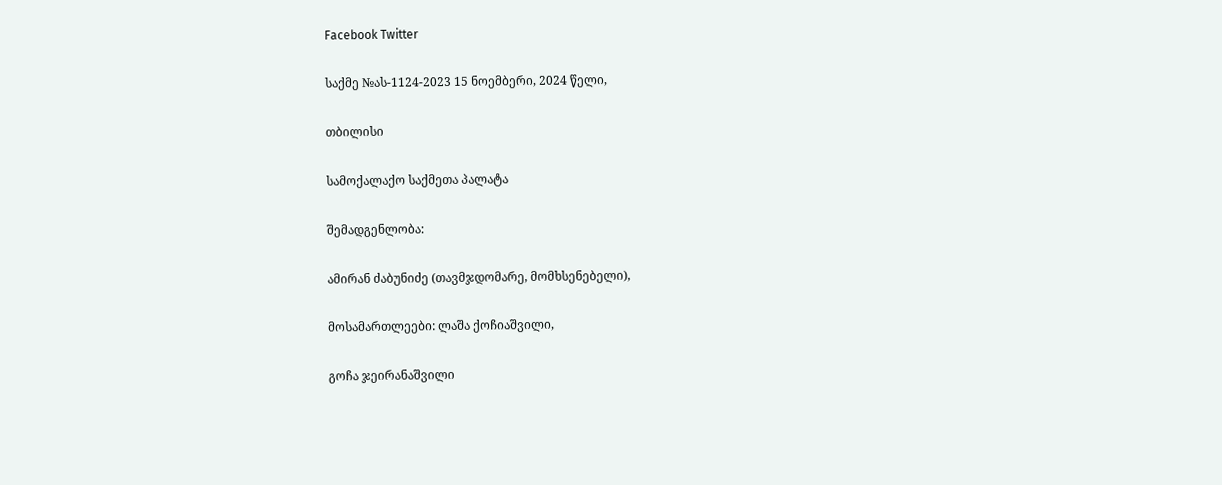Facebook Twitter

საქმე №ას-1124-2023 15 ნოემბერი, 2024 წელი,

თბილისი

სამოქალაქო საქმეთა პალატა

შემადგენლობა:

ამირან ძაბუნიძე (თავმჯდომარე, მომხსენებელი),

მოსამართლეები: ლაშა ქოჩიაშვილი,

გოჩა ჯეირანაშვილი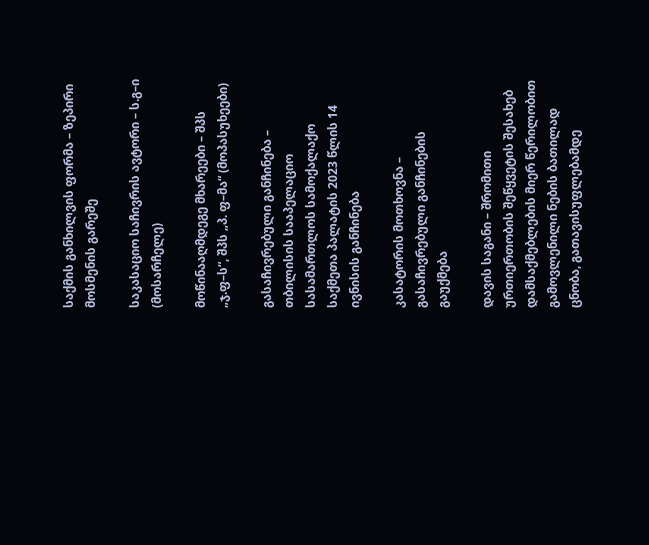საქმის განხილვის ფორმა – ზეპირი მოსმენის გარეშე

საკასაციო საჩივრის ავტორი – ს.გ–ი (მოსარჩელე)

მოწინააღმდეგე მხარეები – შპს „ჯ.ფ–ს“, შპს „პ. ფ–მა“ (მოპასუხეები)

გასაჩივრებული განჩინება – თბილისის სააპელაციო სასამართლოს სამოქალაქო საქმეთა პალატის 2023 წლის 14 ივნისის განჩინება

კასატორის მოთხოვნა – გასაჩივრებული განჩინების გაუქმება

დავის საგანი – შრომითი ურთიერთობის შეწყვეტის შესახებ დამსაქმებლების მიერ წერილობით გამოვლენილი ნების ბათილად ცნობა, გათავისუფლებამდე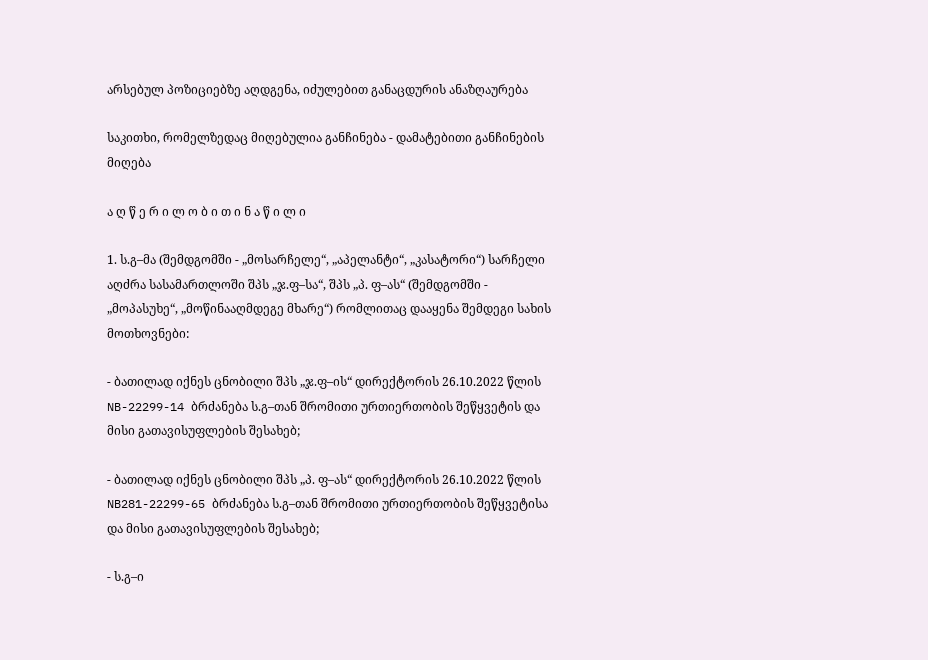არსებულ პოზიციებზე აღდგენა, იძულებით განაცდურის ანაზღაურება

საკითხი, რომელზედაც მიღებულია განჩინება - დამატებითი განჩინების მიღება

ა ღ წ ე რ ი ლ ო ბ ი თ ი ნ ა წ ი ლ ი

1. ს.გ–მა (შემდგომში - „მოსარჩელე“, „აპელანტი“, „კასატორი“) სარჩელი აღძრა სასამართლოში შპს „ჯ.ფ–სა“, შპს „პ. ფ–ას“ (შემდგომში - „მოპასუხე“, „მოწინააღმდეგე მხარე“) რომლითაც დააყენა შემდეგი სახის მოთხოვნები:

- ბათილად იქნეს ცნობილი შპს „ჯ.ფ–ის“ დირექტორის 26.10.2022 წლის NB-22299-14 ბრძანება ს.გ–თან შრომითი ურთიერთობის შეწყვეტის და მისი გათავისუფლების შესახებ;

- ბათილად იქნეს ცნობილი შპს „პ. ფ–ას“ დირექტორის 26.10.2022 წლის NB281-22299-65 ბრძანება ს.გ–თან შრომითი ურთიერთობის შეწყვეტისა და მისი გათავისუფლების შესახებ;

- ს.გ–ი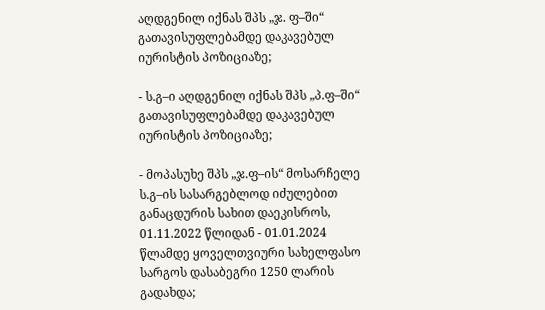აღდგენილ იქნას შპს „ჯ. ფ–ში“ გათავისუფლებამდე დაკავებულ იურისტის პოზიციაზე;

- ს.გ–ი აღდგენილ იქნას შპს „პ.ფ–ში“ გათავისუფლებამდე დაკავებულ იურისტის პოზიციაზე;

- მოპასუხე შპს „ჯ.ფ–ის“ მოსარჩელე ს.გ–ის სასარგებლოდ იძულებით განაცდურის სახით დაეკისროს, 01.11.2022 წლიდან - 01.01.2024 წლამდე ყოველთვიური სახელფასო სარგოს დასაბეგრი 1250 ლარის გადახდა;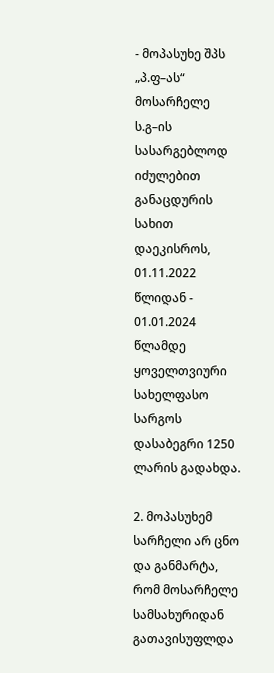- მოპასუხე შპს „პ.ფ–ას“ მოსარჩელე ს.გ–ის სასარგებლოდ იძულებით განაცდურის სახით დაეკისროს, 01.11.2022 წლიდან - 01.01.2024 წლამდე ყოველთვიური სახელფასო სარგოს დასაბეგრი 1250 ლარის გადახდა.

2. მოპასუხემ სარჩელი არ ცნო და განმარტა, რომ მოსარჩელე სამსახურიდან გათავისუფლდა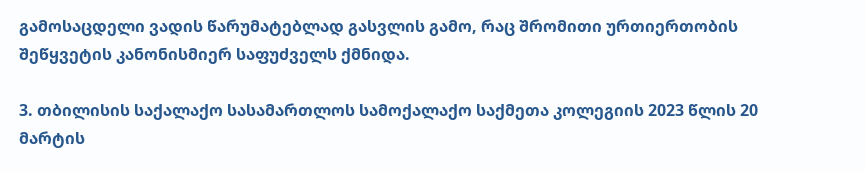გამოსაცდელი ვადის წარუმატებლად გასვლის გამო, რაც შრომითი ურთიერთობის შეწყვეტის კანონისმიერ საფუძველს ქმნიდა.

3. თბილისის საქალაქო სასამართლოს სამოქალაქო საქმეთა კოლეგიის 2023 წლის 20 მარტის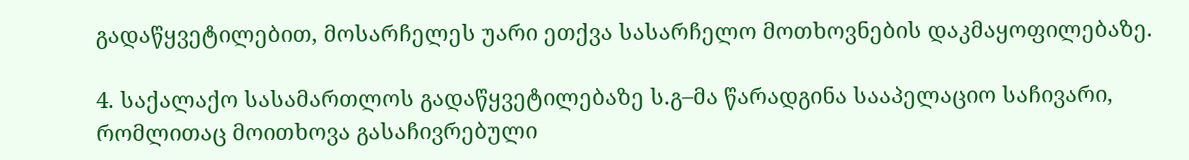გადაწყვეტილებით, მოსარჩელეს უარი ეთქვა სასარჩელო მოთხოვნების დაკმაყოფილებაზე.

4. საქალაქო სასამართლოს გადაწყვეტილებაზე ს.გ–მა წარადგინა სააპელაციო საჩივარი, რომლითაც მოითხოვა გასაჩივრებული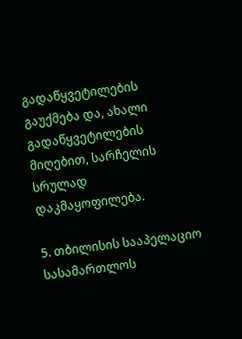გადაწყვეტილების გაუქმება და, ახალი გადაწყვეტილების მიღებით, სარჩელის სრულად დაკმაყოფილება.

5. თბილისის სააპელაციო სასამართლოს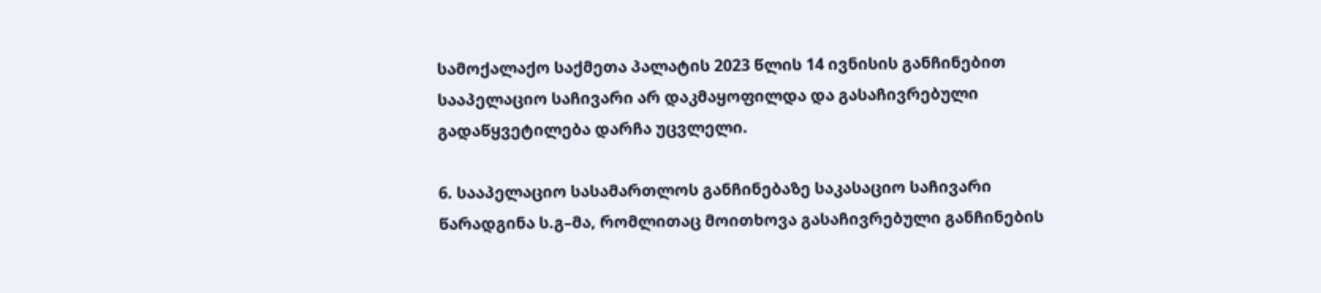სამოქალაქო საქმეთა პალატის 2023 წლის 14 ივნისის განჩინებით სააპელაციო საჩივარი არ დაკმაყოფილდა და გასაჩივრებული გადაწყვეტილება დარჩა უცვლელი.

6. სააპელაციო სასამართლოს განჩინებაზე საკასაციო საჩივარი წარადგინა ს.გ–მა, რომლითაც მოითხოვა გასაჩივრებული განჩინების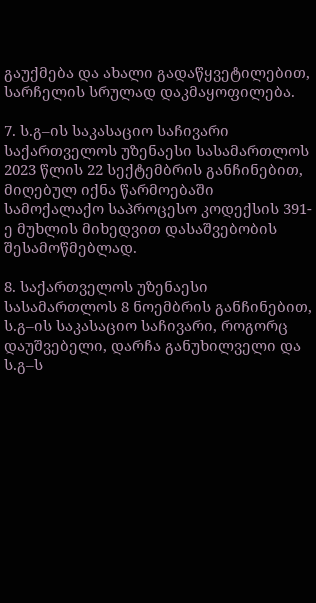გაუქმება და ახალი გადაწყვეტილებით, სარჩელის სრულად დაკმაყოფილება.

7. ს.გ–ის საკასაციო საჩივარი საქართველოს უზენაესი სასამართლოს 2023 წლის 22 სექტემბრის განჩინებით, მიღებულ იქნა წარმოებაში სამოქალაქო საპროცესო კოდექსის 391-ე მუხლის მიხედვით დასაშვებობის შესამოწმებლად.

8. საქართველოს უზენაესი სასამართლოს 8 ნოემბრის განჩინებით, ს.გ–ის საკასაციო საჩივარი, როგორც დაუშვებელი, დარჩა განუხილველი და ს.გ–ს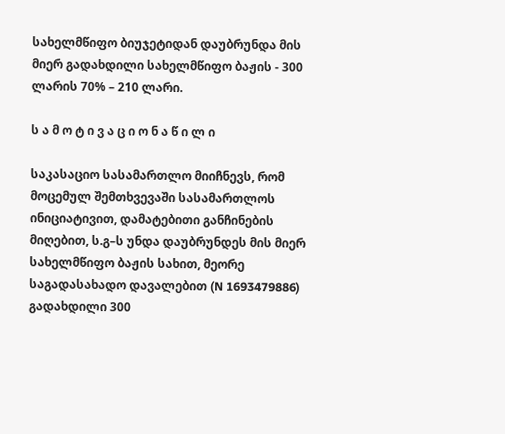სახელმწიფო ბიუჯეტიდან დაუბრუნდა მის მიერ გადახდილი სახელმწიფო ბაჟის - 300 ლარის 70% – 210 ლარი.

ს ა მ ო ტ ი ვ ა ც ი ო ნ ა წ ი ლ ი

საკასაციო სასამართლო მიიჩნევს, რომ მოცემულ შემთხვევაში სასამართლოს ინიციატივით, დამატებითი განჩინების მიღებით, ს.გ–ს უნდა დაუბრუნდეს მის მიერ სახელმწიფო ბაჟის სახით, მეორე საგადასახადო დავალებით (N 1693479886) გადახდილი 300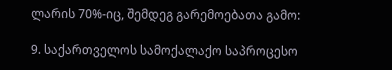ლარის 70%-იც, შემდეგ გარემოებათა გამო:

9. საქართველოს სამოქალაქო საპროცესო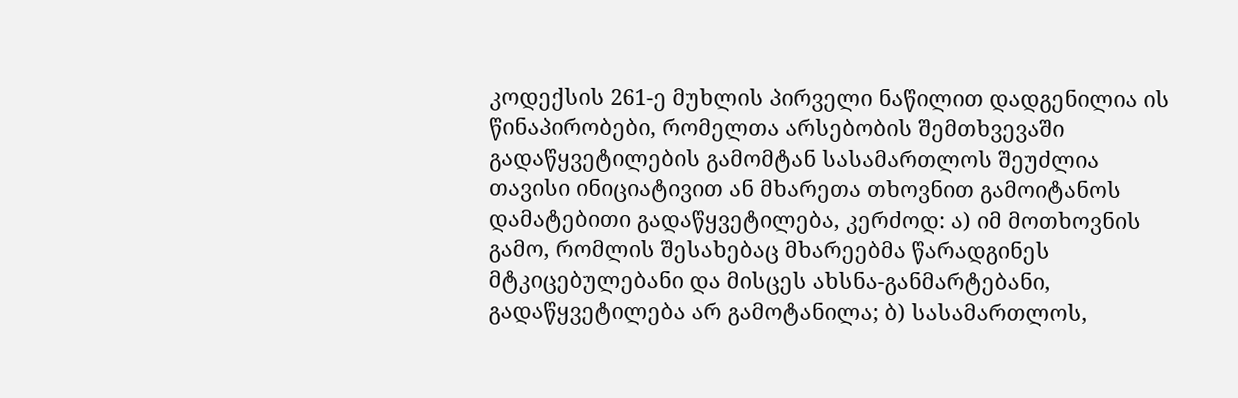კოდექსის 261-ე მუხლის პირველი ნაწილით დადგენილია ის წინაპირობები, რომელთა არსებობის შემთხვევაში გადაწყვეტილების გამომტან სასამართლოს შეუძლია თავისი ინიციატივით ან მხარეთა თხოვნით გამოიტანოს დამატებითი გადაწყვეტილება, კერძოდ: ა) იმ მოთხოვნის გამო, რომლის შესახებაც მხარეებმა წარადგინეს მტკიცებულებანი და მისცეს ახსნა-განმარტებანი, გადაწყვეტილება არ გამოტანილა; ბ) სასამართლოს,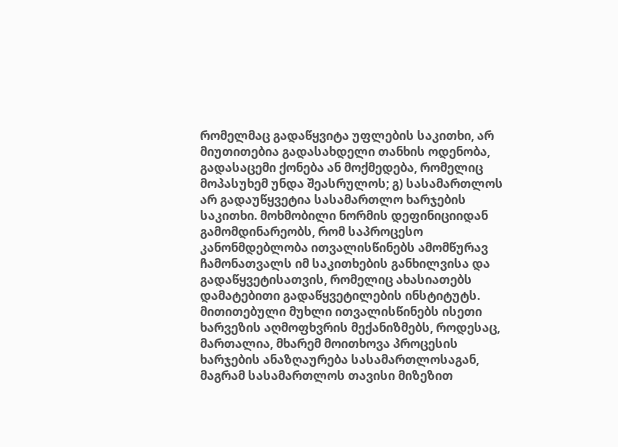რომელმაც გადაწყვიტა უფლების საკითხი, არ მიუთითებია გადასახდელი თანხის ოდენობა, გადასაცემი ქონება ან მოქმედება, რომელიც მოპასუხემ უნდა შეასრულოს; გ) სასამართლოს არ გადაუწყვეტია სასამართლო ხარჯების საკითხი. მოხმობილი ნორმის დეფინიციიდან გამომდინარეობს, რომ საპროცესო კანონმდებლობა ითვალისწინებს ამომწურავ ჩამონათვალს იმ საკითხების განხილვისა და გადაწყვეტისათვის, რომელიც ახასიათებს დამატებითი გადაწყვეტილების ინსტიტუტს. მითითებული მუხლი ითვალისწინებს ისეთი ხარვეზის აღმოფხვრის მექანიზმებს, როდესაც, მართალია, მხარემ მოითხოვა პროცესის ხარჯების ანაზღაურება სასამართლოსაგან, მაგრამ სასამართლოს თავისი მიზეზით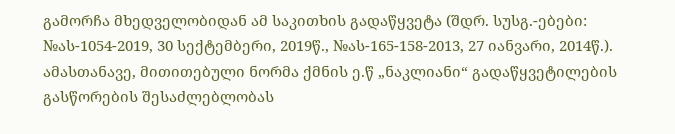გამორჩა მხედველობიდან ამ საკითხის გადაწყვეტა (შდრ. სუსგ.-ებები: №ას-1054-2019, 30 სექტემბერი, 2019წ., №ას-165-158-2013, 27 იანვარი, 2014წ.). ამასთანავე, მითითებული ნორმა ქმნის ე.წ „ნაკლიანი“ გადაწყვეტილების გასწორების შესაძლებლობას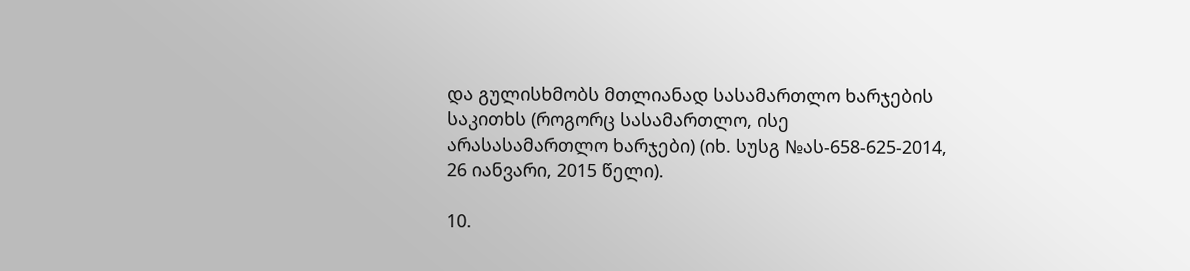და გულისხმობს მთლიანად სასამართლო ხარჯების საკითხს (როგორც სასამართლო, ისე არასასამართლო ხარჯები) (იხ. სუსგ №ას-658-625-2014, 26 იანვარი, 2015 წელი).

10.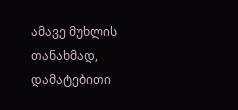ამავე მუხლის თანახმად, დამატებითი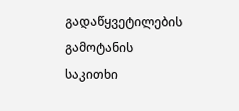გადაწყვეტილების გამოტანის საკითხი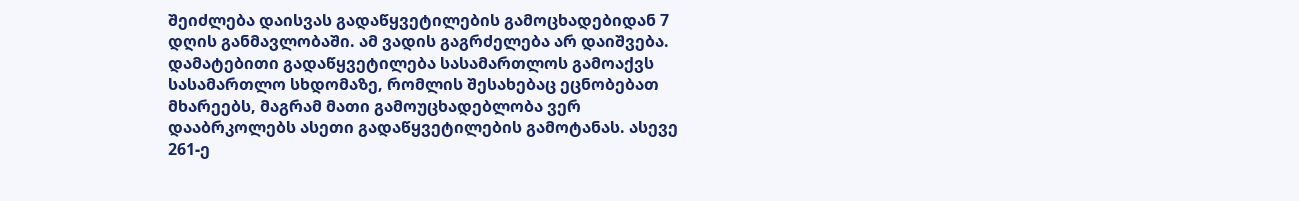შეიძლება დაისვას გადაწყვეტილების გამოცხადებიდან 7 დღის განმავლობაში. ამ ვადის გაგრძელება არ დაიშვება. დამატებითი გადაწყვეტილება სასამართლოს გამოაქვს სასამართლო სხდომაზე, რომლის შესახებაც ეცნობებათ მხარეებს, მაგრამ მათი გამოუცხადებლობა ვერ დააბრკოლებს ასეთი გადაწყვეტილების გამოტანას. ასევე 261-ე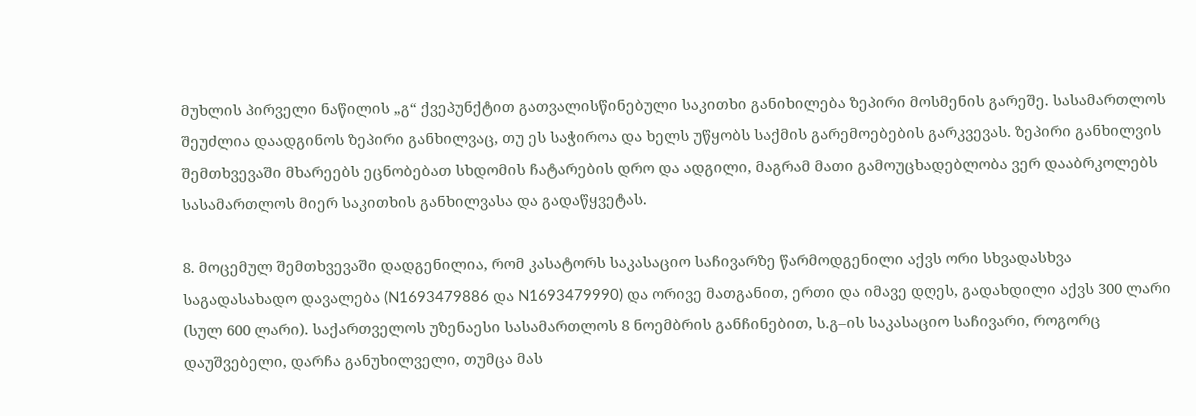მუხლის პირველი ნაწილის „გ“ ქვეპუნქტით გათვალისწინებული საკითხი განიხილება ზეპირი მოსმენის გარეშე. სასამართლოს შეუძლია დაადგინოს ზეპირი განხილვაც, თუ ეს საჭიროა და ხელს უწყობს საქმის გარემოებების გარკვევას. ზეპირი განხილვის შემთხვევაში მხარეებს ეცნობებათ სხდომის ჩატარების დრო და ადგილი, მაგრამ მათი გამოუცხადებლობა ვერ დააბრკოლებს სასამართლოს მიერ საკითხის განხილვასა და გადაწყვეტას.

8. მოცემულ შემთხვევაში დადგენილია, რომ კასატორს საკასაციო საჩივარზე წარმოდგენილი აქვს ორი სხვადასხვა საგადასახადო დავალება (N1693479886 და N1693479990) და ორივე მათგანით, ერთი და იმავე დღეს, გადახდილი აქვს 300 ლარი (სულ 600 ლარი). საქართველოს უზენაესი სასამართლოს 8 ნოემბრის განჩინებით, ს.გ–ის საკასაციო საჩივარი, როგორც დაუშვებელი, დარჩა განუხილველი, თუმცა მას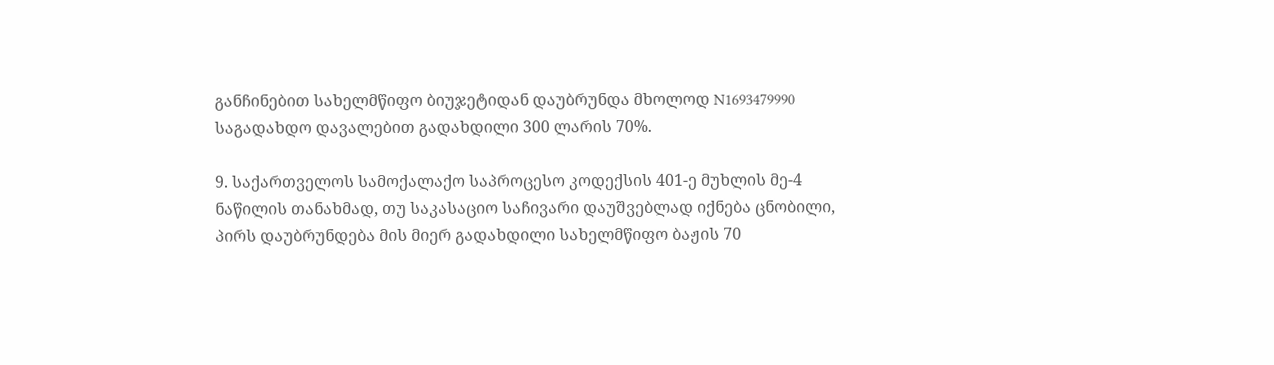განჩინებით სახელმწიფო ბიუჯეტიდან დაუბრუნდა მხოლოდ N1693479990 საგადახდო დავალებით გადახდილი 300 ლარის 70%.

9. საქართველოს სამოქალაქო საპროცესო კოდექსის 401-ე მუხლის მე-4 ნაწილის თანახმად, თუ საკასაციო საჩივარი დაუშვებლად იქნება ცნობილი, პირს დაუბრუნდება მის მიერ გადახდილი სახელმწიფო ბაჟის 70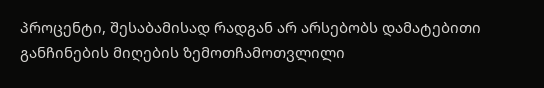პროცენტი, შესაბამისად რადგან არ არსებობს დამატებითი განჩინების მიღების ზემოთჩამოთვლილი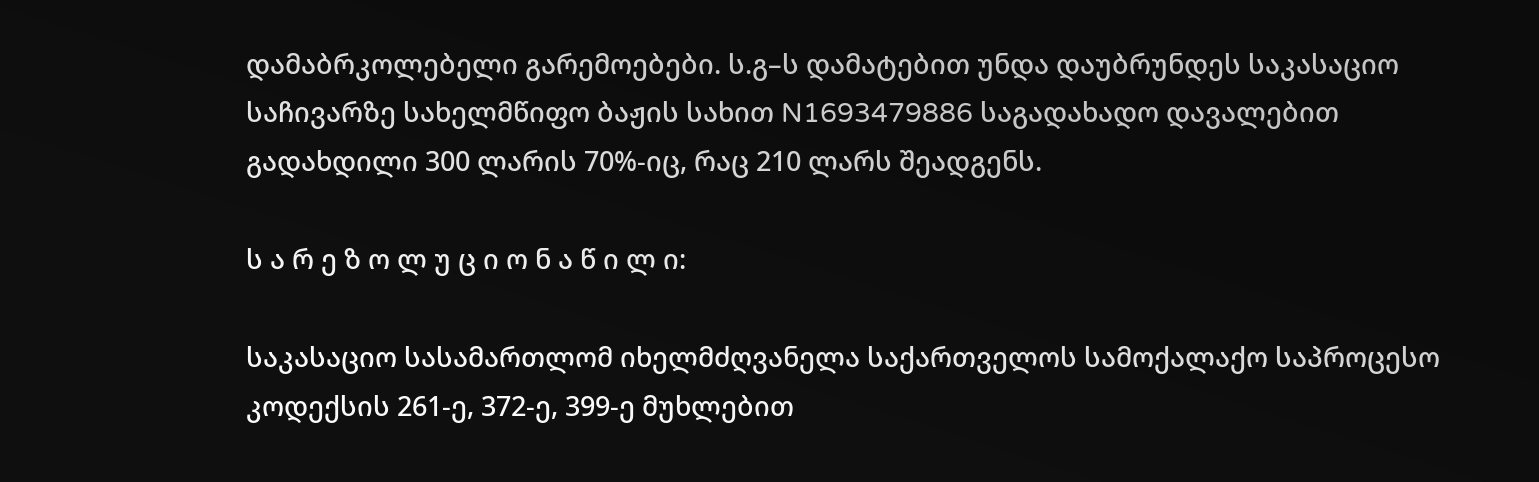დამაბრკოლებელი გარემოებები. ს.გ–ს დამატებით უნდა დაუბრუნდეს საკასაციო საჩივარზე სახელმწიფო ბაჟის სახით N1693479886 საგადახადო დავალებით გადახდილი 300 ლარის 70%-იც, რაც 210 ლარს შეადგენს.

ს ა რ ე ზ ო ლ უ ც ი ო ნ ა წ ი ლ ი:

საკასაციო სასამართლომ იხელმძღვანელა საქართველოს სამოქალაქო საპროცესო კოდექსის 261-ე, 372-ე, 399-ე მუხლებით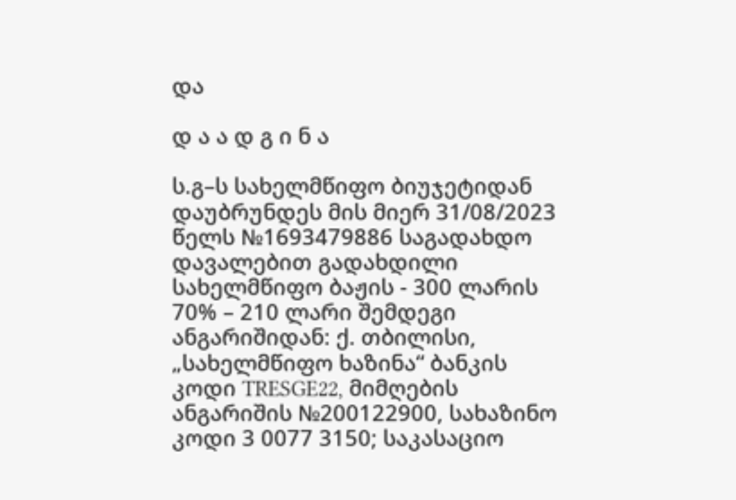და

დ ა ა დ გ ი ნ ა

ს.გ–ს სახელმწიფო ბიუჯეტიდან დაუბრუნდეს მის მიერ 31/08/2023 წელს №1693479886 საგადახდო დავალებით გადახდილი სახელმწიფო ბაჟის - 300 ლარის 70% – 210 ლარი შემდეგი ანგარიშიდან: ქ. თბილისი, „სახელმწიფო ხაზინა“ ბანკის კოდი TRESGE22, მიმღების ანგარიშის №200122900, სახაზინო კოდი 3 0077 3150; საკასაციო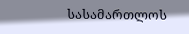სასამართლოს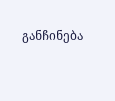განჩინება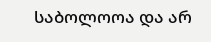საბოლოოა და არ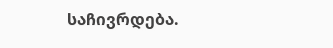საჩივრდება.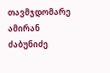თავმჯდომარე ამირან ძაბუნიძე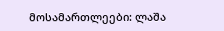მოსამართლეები: ლაშა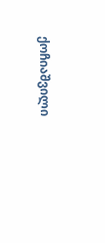ქოჩიაშვილი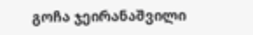გოჩა ჯეირანაშვილი